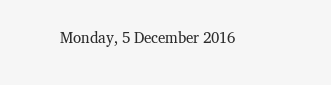Monday, 5 December 2016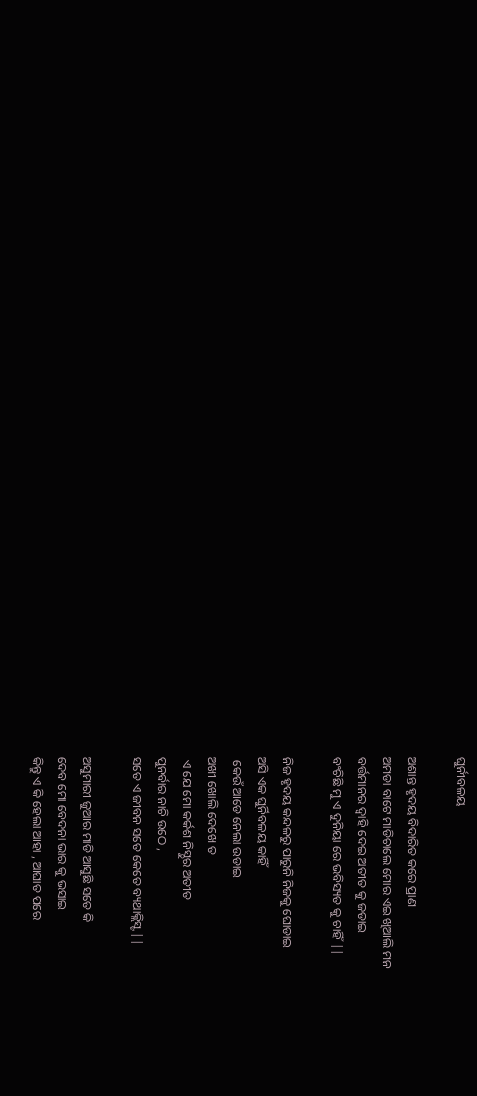ଘୁର୍ନୀବଳୟ

ଅଶାନ୍ତ ହୃଦୟ ବିଦାରିତ କରେ ପ୍ରାଣ
ଅମଡା ବାଟେ ମାଡିଚାଲେ ମୋର ଏଇ ଖିଆଲି ମନ
ବର୍ତ୍ତମାନର ଦ୍ବାହି ଦେଇ ଅତୀତ କୁ ଜଡାଇ
ବଂଚିଛି ମୁ ଏ ଦୁନିୟା ରେ ଭବିସ୍ୟତ କୁ ଚାହିଁ ||

ନିଜ ହୃଦୟ କନ୍ଦଳରୁ ପାରୁନି ନିଜକୁ ଘୋଡାଇ
ଅସି ଏକ ଘୁର୍ନିବଳୟ କାହିଁ
 କେଉଁ ଆଡେ ନେଲା ଉଡାଇ
ଅଖୀ ଖୋଲି ଦେଖେ ତ
 ଏ ଯେ ମୋ କର୍କଶ ନିସ୍ଠୁର ଅତୀତ
ପୁନର୍ବାର ନାଚି ଉଠେ ,
ସତେ ଏ ଜୀବନ ସତେ କେତେ ବ୍ୟଥାକ୍ଲିସ୍ଟ ||

ଅସୁମାରୀ ଜୁଆର ମାଡି ଆସୁଛି ସତେ କି
ଦେବ ମୋ ବେଦନା ଭାର କୁ ଭସାଇ
କିନ୍ତୁ ଏ କି ହେଲା ଆହା , ଆଘାତ ପରେ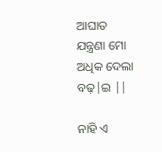ଆଘାତ
ଯନ୍ତ୍ରଣା ମୋ ଅଧିକ ଦେଲା ବଢ଼|ଇ ||

ନାହି ଏ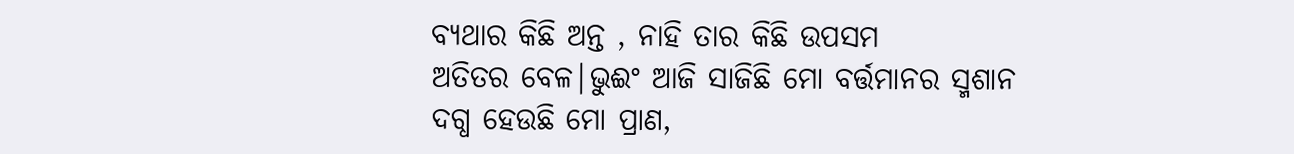ବ୍ୟଥାର କିଛି ଅନ୍ତ , ନାହି ତାର କିଛି ଉପସମ
ଅତିତର ବେଳ|ଭୁଈଂ ଆଜି ସାଜିଛି ମୋ ବର୍ତ୍ତମାନର ସ୍ମଶାନ
ଦଗ୍ଧ ହେଉଛି ମୋ ପ୍ରାଣ,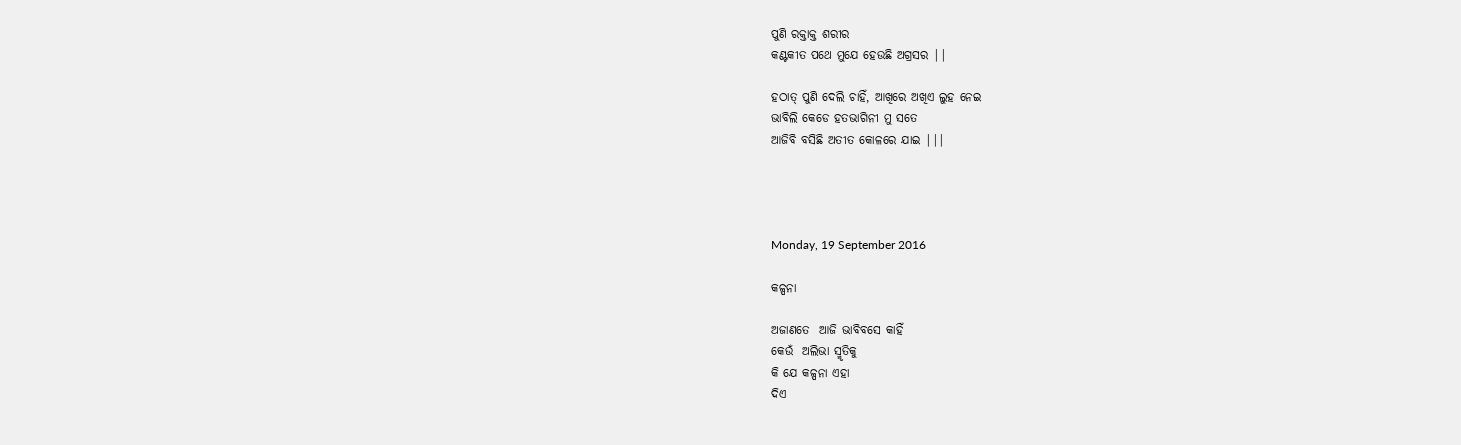ପୁଣି ରକ୍ତାକ୍ତ ଶରୀର
କଣ୍ଟକୀତ ପଥେ ମୁଯେ ହେଉଛି ଅଗ୍ରସର ||

ହଠାତ୍ ପୁଣି ଦେଲି ଚାହିଁ, ଆଖିରେ ଅଖିଏ ଲୁହ ନେଇ
ଭାବିଲି କେଡେ ହତଭାଗିନୀ ମୁ ସତେ
ଆଜିବି ବସିଛି ଅତୀତ କୋଳରେ ଯାଇ |||




Monday, 19 September 2016

କଳ୍ପନା

ଅଜାଣତେ  ଆଜି ଭାବିବସେ କାହିଁ
କେଉଁ  ଅଲିଭା ସ୍ମୃତିକୁ
କି ଯେ କଳ୍ପନା ଏହା
ଦିଏ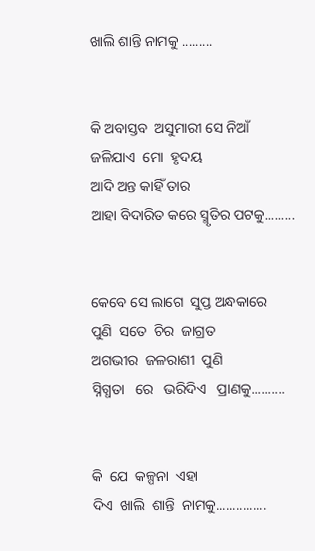ଖାଲି ଶାନ୍ତି ନାମକୁ .........


କି ଅବାସ୍ତବ  ଅସୁମାରୀ ସେ ନିଆଁ
ଜଳିଯାଏ  ମୋ  ହୃଦୟ
ଆଦି ଅନ୍ତ କାହିଁ ତାର
ଆହା ବିଦାରିତ କରେ ସ୍ମୃତିର ପଟକୁ.........


କେବେ ସେ ଲାଗେ  ସୁପ୍ତ ଅନ୍ଧକାରେ
ପୁଣି  ସତେ  ଚିର  ଜାଗ୍ରତ
ଅଗଭୀର  ଜଳରାଶୀ  ପୁଣି
ସ୍ନିଗ୍ଧତା   ରେ   ଭରିଦିଏ   ପ୍ରାଣକୁ..........


କି  ଯେ  କଳ୍ପନା  ଏହା
ଦିଏ  ଖାଲି  ଶାନ୍ତି  ନାମକୁ...............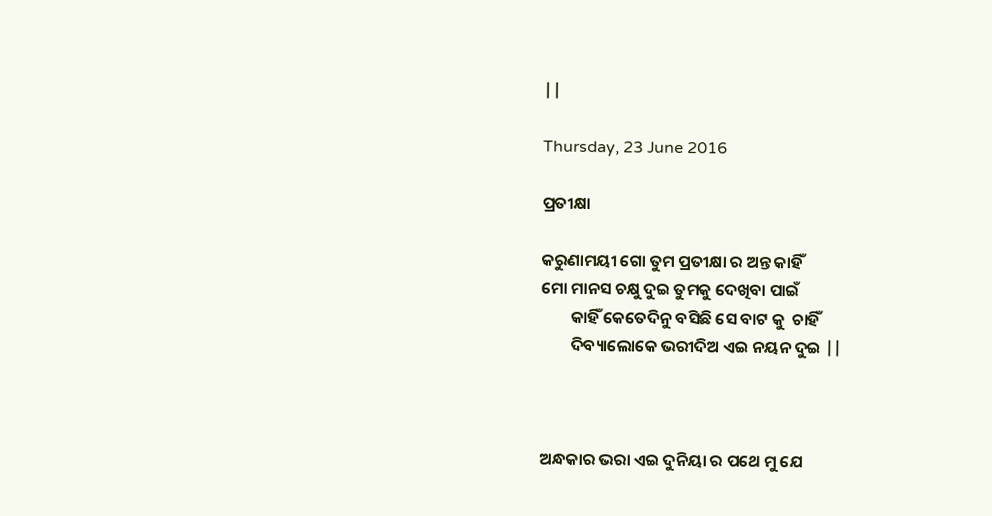||

Thursday, 23 June 2016

ପ୍ରତୀକ୍ଷା

କରୁଣାମୟୀ ଗୋ ତୁମ ପ୍ରତୀକ୍ଷା ର ଅନ୍ତ କାହିଁ
ମୋ ମାନସ ଚକ୍ଷୁ ଦୁଇ ତୁମକୁ ଦେଖିବା ପାଇଁ
        କାହିଁ କେତେଦିନୁ ବସିଛି ସେ ବାଟ କୁ  ଚାହିଁ
        ଦିବ୍ୟାଲୋକେ ଭରୀଦିଅ ଏଇ ନୟନ ଦୁଇ ||



ଅନ୍ଧକାର ଭରା ଏଇ ଦୁନିୟା ର ପଥେ ମୁ ଯେ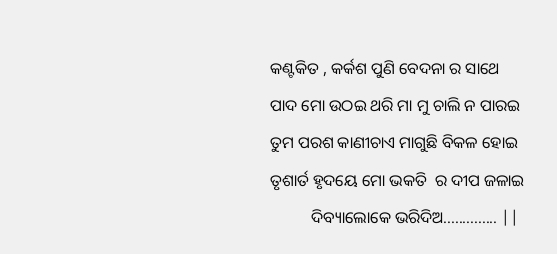କଣ୍ଟକିତ , କର୍କଶ ପୁଣି ବେଦନା ର ସାଥେ
ପାଦ ମୋ ଉଠଇ ଥରି ମା ମୁ ଚାଲି ନ ପାରଇ
ତୁମ ପରଶ କାଣୀଚାଏ ମାଗୁଛି ବିକଳ ହୋଇ
ତୃଶାର୍ତ ହୃଦୟେ ମୋ ଭକତି  ର ଦୀପ ଜଳାଇ
          ଦିବ୍ୟାଲୋକେ ଭରିଦିଅ.............. ||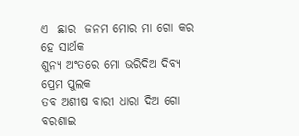ଏ  ଛାର  ଜନମ ମୋର ମା ଗୋ କର ହେ ସାର୍ଥକ
ଶୁନ୍ୟ ଅଂତରେ ମୋ ଭରିଦିଅ ଦିବ୍ୟ ପ୍ରେମ ପୁଲକ
ତବ ଅଶୀଷ ବାରୀ ଧାରା ଦିଅ ଗୋ ବରଶାଇ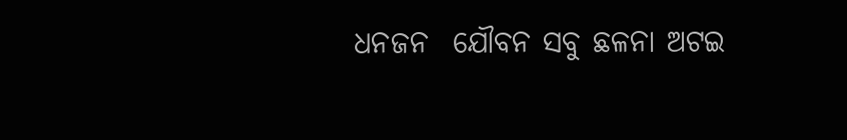ଧନଜନ  ଯୌବନ ସବୁ ଛଳନା ଅଟଇ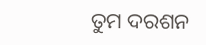ତୁମ ଦରଶନ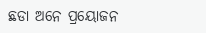ଛଡା ଅନେ ପ୍ରୟୋଜନ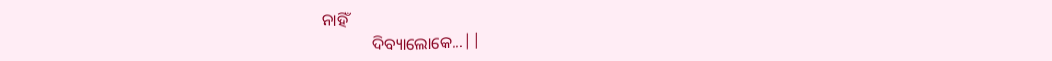ନାହିଁ
            ଦିବ୍ୟାଲୋକେ...||